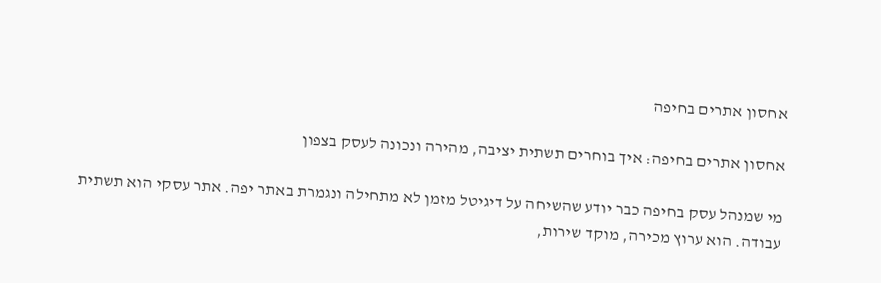אחסון אתרים בחיפה

אחסון אתרים בחיפה: איך בוחרים תשתית יציבה, מהירה ונכונה לעסק בצפון

מי שמנהל עסק בחיפה כבר יודע שהשיחה על דיגיטל מזמן לא מתחילה ונגמרת באתר יפה. אתר עסקי הוא תשתית עבודה. הוא ערוץ מכירה, מוקד שירות,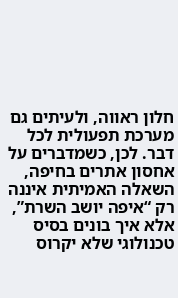חלון ראווה, ולעיתים גם מערכת תפעולית לכל דבר. לכן, כשמדברים על אחסון אתרים בחיפה, השאלה האמיתית איננה רק “איפה יושב השרת”, אלא איך בונים בסיס טכנולוגי שלא יקרוס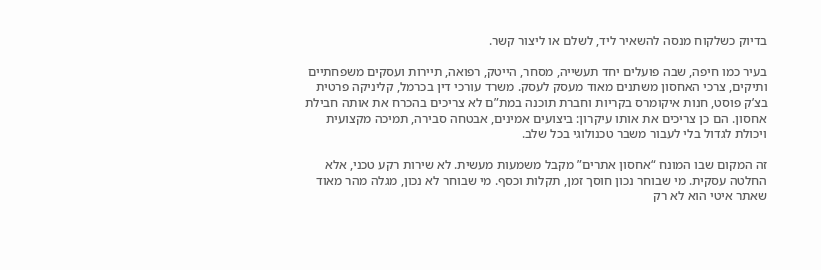בדיוק כשלקוח מנסה להשאיר ליד, לשלם או ליצור קשר.

בעיר כמו חיפה, שבה פועלים יחד תעשייה, מסחר, הייטק, רפואה, תיירות ועסקים משפחתיים ותיקים, צרכי האחסון משתנים מאוד מעסק לעסק. משרד עורכי דין בכרמל, קליניקה פרטית בצ’ק פוסט, חנות איקומרס בקריות וחברת תוכנה במת”ם לא צריכים בהכרח את אותה חבילת אחסון. הם כן צריכים את אותו עיקרון: ביצועים אמינים, אבטחה סבירה, תמיכה מקצועית ויכולת לגדול בלי לעבור משבר טכנולוגי בכל שלב.

זה המקום שבו המונח “אחסון אתרים” מקבל משמעות מעשית. לא שירות רקע טכני, אלא החלטה עסקית. מי שבוחר נכון חוסך זמן, תקלות וכסף. מי שבוחר לא נכון, מגלה מהר מאוד שאתר איטי הוא לא רק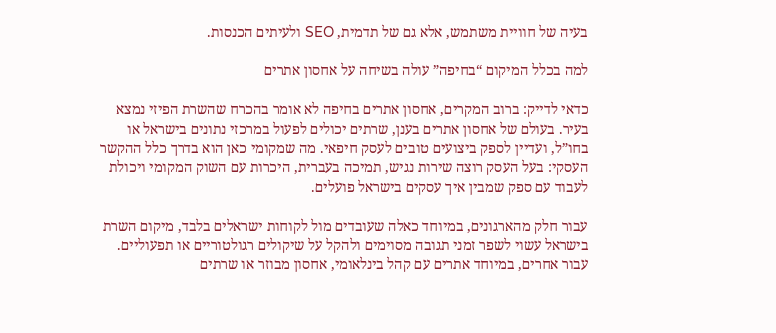בעיה של חוויית משתמש, אלא גם של תדמית, SEO ולעיתים הכנסות.

למה בכלל המיקום “בחיפה” עולה בשיחה על אחסון אתרים

כדאי לדייק: ברוב המקרים, אחסון אתרים בחיפה לא אומר בהכרח שהשרת הפיזי נמצא בעיר. בעולם של אחסון אתרים בענן, שרתים יכולים לפעול במרכזי נתונים בישראל או בחו”ל, ועדיין לספק ביצועים טובים לעסק חיפאי. מה שמקומי כאן הוא בדרך כלל ההקשר העסקי: בעל העסק רוצה שירות נגיש, תמיכה בעברית, היכרות עם השוק המקומי ויכולת לעבוד עם ספק שמבין איך עסקים בישראל פועלים.

עבור חלק מהארגונים, במיוחד כאלה שעובדים מול לקוחות ישראלים בלבד, מיקום השרת בישראל עשוי לשפר זמני תגובה מסוימים ולהקל על שיקולים רגולטוריים או תפעוליים. עבור אחרים, במיוחד אתרים עם קהל בינלאומי, אחסון מבוזר או שרתים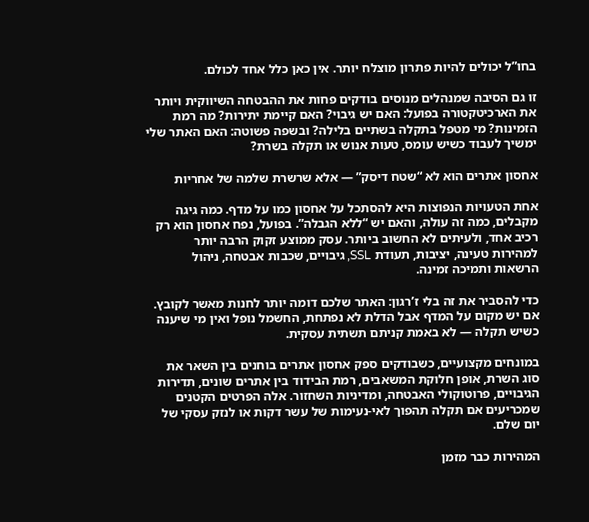בחו”ל יכולים להיות פתרון מוצלח יותר. אין כאן כלל אחד לכולם.

זו גם הסיבה שמנהלים מנוסים בודקים פחות את ההבטחה השיווקית ויותר את הארכיטקטורה בפועל: האם יש גיבוי? האם קיימת יתירות? מה רמת הזמינות? מי מטפל בתקלה בשתיים בלילה? ובשפה פשוטה: האם האתר שלי ימשיך לעבוד כשיש עומס, טעות אנוש או תקלה בשרת?

אחסון אתרים הוא לא “שטח דיסק” — אלא שרשרת שלמה של אחריות

אחת הטעויות הנפוצות היא להסתכל על אחסון כמו על מדף. כמה גיגה מקבלים, כמה זה עולה, והאם יש “ללא הגבלה”. בפועל, נפח אחסון הוא רק רכיב אחד, ולעיתים לא החשוב ביותר. עסק ממוצע זקוק הרבה יותר למהירות טעינה, יציבות, תעודת SSL, גיבויים, שכבות אבטחה, ניהול הרשאות ותמיכה זמינה.

כדי להסביר את זה בלי ז’רגון: האתר שלכם דומה יותר לחנות מאשר לקובץ. אם יש מקום על המדף אבל הדלת לא נפתחת, החשמל נופל ואין מי שיענה כשיש תקלה — לא באמת קניתם תשתית עסקית.

במונחים מקצועיים, כשבודקים ספק אחסון אתרים בוחנים בין השאר את סוג השרת, אופן חלוקת המשאבים, רמת הבידוד בין אתרים שונים, תדירות הגיבויים, פרוטוקולי האבטחה, ומדיניות השחזור. אלה הפרטים הקטנים שמכריעים אם תקלה תהפוך לאי-נעימות של עשר דקות או לנזק עסקי של יום שלם.

המהירות כבר מזמן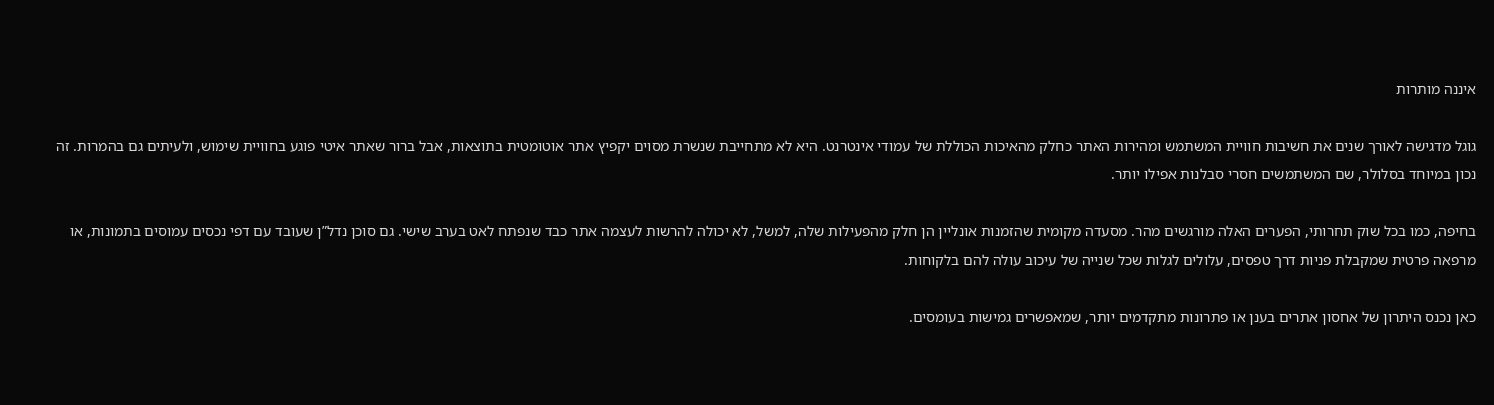איננה מותרות

גוגל מדגישה לאורך שנים את חשיבות חוויית המשתמש ומהירות האתר כחלק מהאיכות הכוללת של עמודי אינטרנט. היא לא מתחייבת שנשרת מסוים יקפיץ אתר אוטומטית בתוצאות, אבל ברור שאתר איטי פוגע בחוויית שימוש, ולעיתים גם בהמרות. זה נכון במיוחד בסלולר, שם המשתמשים חסרי סבלנות אפילו יותר.

בחיפה, כמו בכל שוק תחרותי, הפערים האלה מורגשים מהר. מסעדה מקומית שהזמנות אונליין הן חלק מהפעילות שלה, למשל, לא יכולה להרשות לעצמה אתר כבד שנפתח לאט בערב שישי. גם סוכן נדל”ן שעובד עם דפי נכסים עמוסים בתמונות, או מרפאה פרטית שמקבלת פניות דרך טפסים, עלולים לגלות שכל שנייה של עיכוב עולה להם בלקוחות.

כאן נכנס היתרון של אחסון אתרים בענן או פתרונות מתקדמים יותר, שמאפשרים גמישות בעומסים.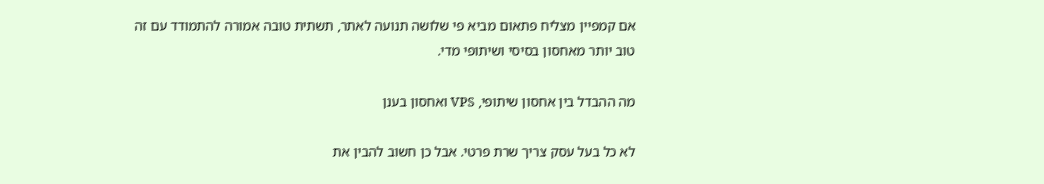אם קמפיין מצליח פתאום מביא פי שלושה תנועה לאתר, תשתית טובה אמורה להתמודד עם זה טוב יותר מאחסון בסיסי ושיתופי מדי.

מה ההבדל בין אחסון שיתופי, VPS ואחסון בענן

לא כל בעל עסק צריך שרת פרטי. אבל כן חשוב להבין את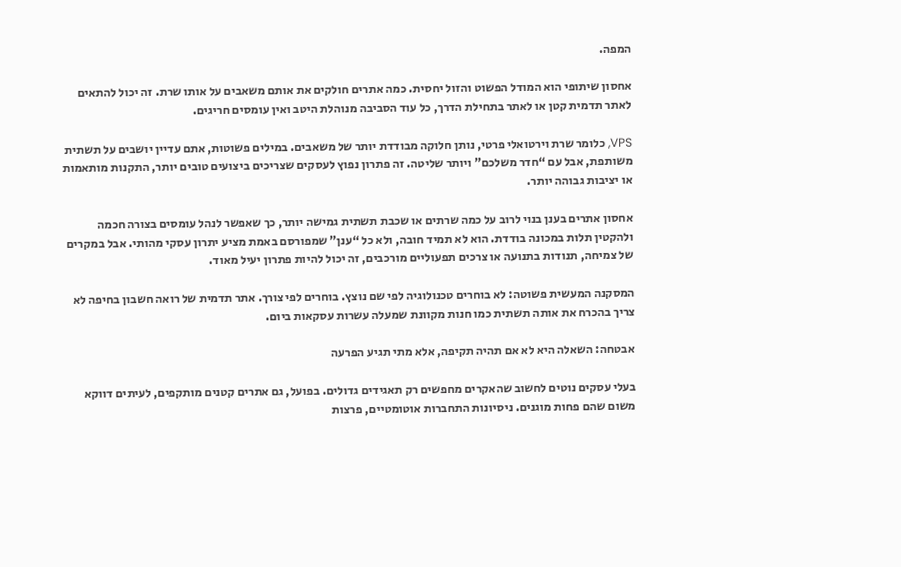המפה.

אחסון שיתופי הוא המודל הפשוט והזול יחסית. כמה אתרים חולקים את אותם משאבים על אותו שרת. זה יכול להתאים לאתר תדמית קטן או לאתר בתחילת הדרך, כל עוד הסביבה מנוהלת היטב ואין עומסים חריגים.

VPS, כלומר שרת וירטואלי פרטי, נותן חלוקה מבודדת יותר של משאבים. במילים פשוטות, אתם עדיין יושבים על תשתית משותפת, אבל עם “חדר משלכם” ויותר שליטה. זה פתרון נפוץ לעסקים שצריכים ביצועים טובים יותר, התקנות מותאמות או יציבות גבוהה יותר.

אחסון אתרים בענן בנוי לרוב על כמה שרתים או שכבת תשתית גמישה יותר, כך שאפשר לנהל עומסים בצורה חכמה ולהקטין תלות במכונה בודדת. הוא לא תמיד חובה, ולא כל “ענן” שמפורסם באמת מציע יתרון עסקי מהותי. אבל במקרים של צמיחה, תנודות בתנועה או צרכים תפעוליים מורכבים, זה יכול להיות פתרון יעיל מאוד.

המסקנה המעשית פשוטה: לא בוחרים טכנולוגיה לפי שם נוצץ. בוחרים לפי צורך. אתר תדמית של רואה חשבון בחיפה לא צריך בהכרח את אותה תשתית כמו חנות מקוונת שמעלה עשרות עסקאות ביום.

אבטחה: השאלה היא לא אם תהיה תקיפה, אלא מתי תגיע הפרעה

בעלי עסקים נוטים לחשוב שהאקרים מחפשים רק תאגידים גדולים. בפועל, גם אתרים קטנים מותקפים, לעיתים דווקא משום שהם פחות מוגנים. ניסיונות התחברות אוטומטיים, פרצות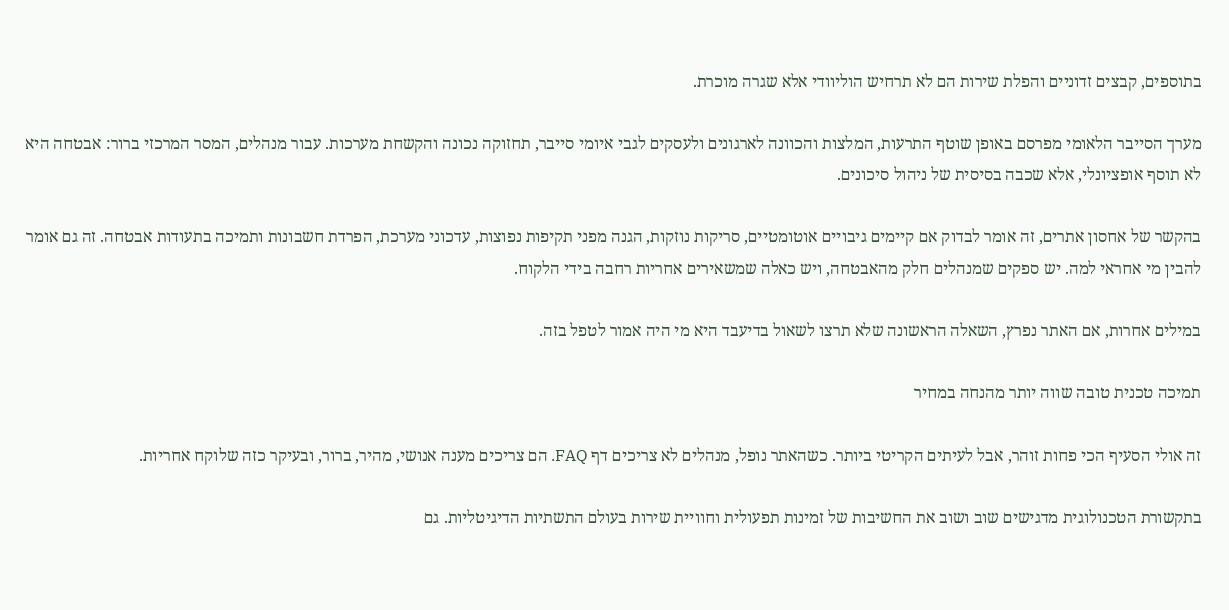בתוספים, קבצים זדוניים והפלת שירות הם לא תרחיש הוליוודי אלא שגרה מוכרת.

מערך הסייבר הלאומי מפרסם באופן שוטף התרעות, המלצות והכוונה לארגונים ולעסקים לגבי איומי סייבר, תחזוקה נכונה והקשחת מערכות. עבור מנהלים, המסר המרכזי ברור: אבטחה היא לא תוסף אופציונלי, אלא שכבה בסיסית של ניהול סיכונים.

בהקשר של אחסון אתרים, זה אומר לבדוק אם קיימים גיבויים אוטומטיים, סריקות נוזקות, הגנה מפני תקיפות נפוצות, עדכוני מערכת, הפרדת חשבונות ותמיכה בתעודות אבטחה. זה גם אומר להבין מי אחראי למה. יש ספקים שמנהלים חלק מהאבטחה, ויש כאלה שמשאירים אחריות רחבה בידי הלקוח.

במילים אחרות, אם האתר נפרץ, השאלה הראשונה שלא תרצו לשאול בדיעבד היא מי היה אמור לטפל בזה.

תמיכה טכנית טובה שווה יותר מהנחה במחיר

זה אולי הסעיף הכי פחות זוהר, אבל לעיתים הקריטי ביותר. כשהאתר נופל, מנהלים לא צריכים דף FAQ. הם צריכים מענה אנושי, מהיר, ברור, ובעיקר כזה שלוקח אחריות.

בתקשורת הטכנולוגית מדגישים שוב ושוב את החשיבות של זמינות תפעולית וחוויית שירות בעולם התשתיות הדיגיטליות. גם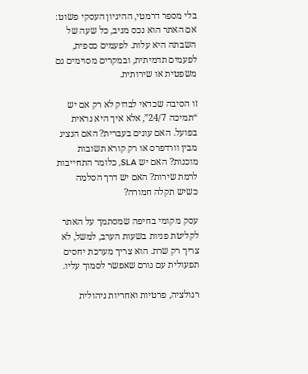בלי מספר דרמטי, ההיגיון העסקי פשוט: אם האתר הוא נכס מניב, כל שעה של השבתה היא עלות. לפעמים כספית, לפעמים תדמיתית, ובמקרים מסוימים גם משפטית או שירותית.

זו הסיבה שכדאי לבדוק לא רק אם יש “תמיכה 24/7”, אלא איך היא נראית בפועל. האם עונים בעברית? האם הנציג מבין וורדפרס או רק קורא תשובות מוכנות? האם יש SLA, כלומר התחייבות לרמת שירות? האם יש דרך הסלמה כשיש תקלה חמורה?

עסק מקומי בחיפה שמסתמך על האתר לקליטת פניות בשעות הערב, למשל, לא צריך רק שרת. הוא צריך מערכת יחסים תפעולית עם גורם שאפשר לסמוך עליו.

רגולציה, פרטיות ואחריות ניהולית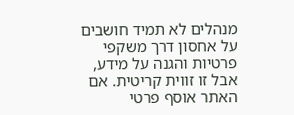מנהלים לא תמיד חושבים על אחסון דרך משקפי פרטיות והגנה על מידע, אבל זו זווית קריטית. אם האתר אוסף פרטי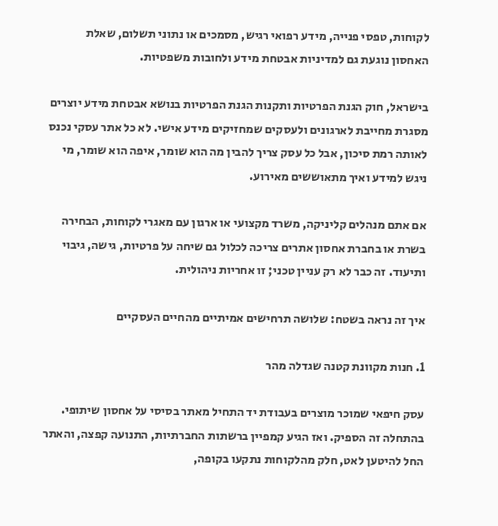לקוחות, טפסי פנייה, מידע רפואי רגיש, מסמכים או נתוני תשלום, שאלת האחסון נוגעת גם למדיניות אבטחת מידע ולחובות משפטיות.

בישראל, חוק הגנת הפרטיות ותקנות הגנת הפרטיות בנושא אבטחת מידע יוצרים מסגרת מחייבת לארגונים ולעסקים שמחזיקים מידע אישי. לא כל אתר עסקי נכנס לאותה רמת סיכון, אבל כל עסק צריך להבין מה הוא שומר, איפה הוא שומר, מי ניגש למידע ואיך מתאוששים מאירוע.

אם אתם מנהלים קליניקה, משרד מקצועי או ארגון עם מאגרי לקוחות, הבחירה בשרת או בחברת אחסון אתרים צריכה לכלול גם שיחה על פרטיות, גישה, גיבוי ותיעוד. זה כבר לא רק עניין טכני; זו אחריות ניהולית.

איך זה נראה בשטח: שלושה תרחישים אמיתיים מהחיים העסקיים

1. חנות מקוונת קטנה שגדלה מהר

עסק חיפאי שמוכר מוצרים בעבודת יד התחיל מאתר בסיסי על אחסון שיתופי. בהתחלה זה הספיק. ואז הגיע קמפיין ברשתות החברתיות, התנועה קפצה, והאתר החל להיטען לאט, חלק מהלקוחות נתקעו בקופה,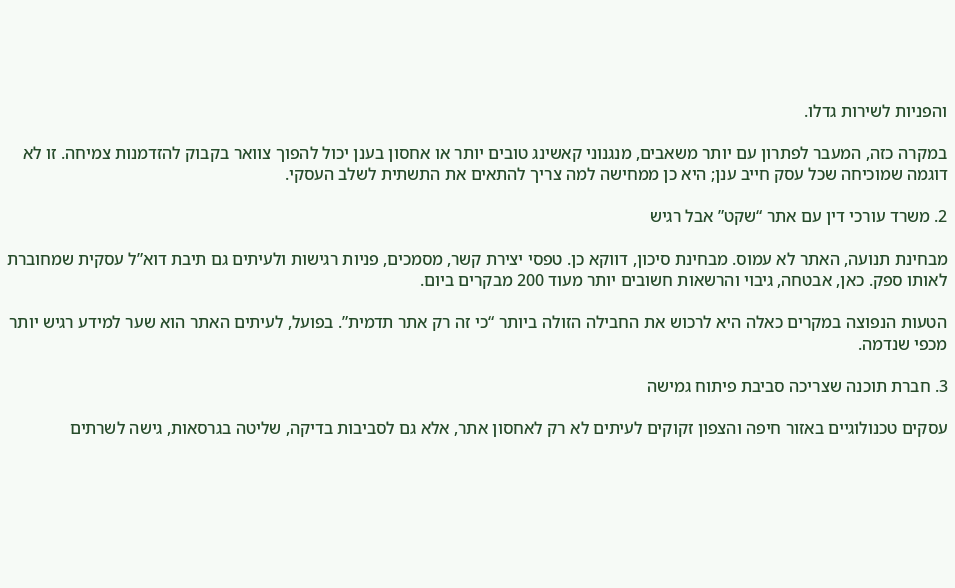והפניות לשירות גדלו.

במקרה כזה, המעבר לפתרון עם יותר משאבים, מנגנוני קאשינג טובים יותר או אחסון בענן יכול להפוך צוואר בקבוק להזדמנות צמיחה. זו לא דוגמה שמוכיחה שכל עסק חייב ענן; היא כן ממחישה למה צריך להתאים את התשתית לשלב העסקי.

2. משרד עורכי דין עם אתר “שקט” אבל רגיש

מבחינת תנועה, האתר לא עמוס. מבחינת סיכון, דווקא כן. טפסי יצירת קשר, מסמכים, פניות רגישות ולעיתים גם תיבת דוא”ל עסקית שמחוברת לאותו ספק. כאן, אבטחה, גיבוי והרשאות חשובים יותר מעוד 200 מבקרים ביום.

הטעות הנפוצה במקרים כאלה היא לרכוש את החבילה הזולה ביותר “כי זה רק אתר תדמית”. בפועל, לעיתים האתר הוא שער למידע רגיש יותר מכפי שנדמה.

3. חברת תוכנה שצריכה סביבת פיתוח גמישה

עסקים טכנולוגיים באזור חיפה והצפון זקוקים לעיתים לא רק לאחסון אתר, אלא גם לסביבות בדיקה, שליטה בגרסאות, גישה לשרתים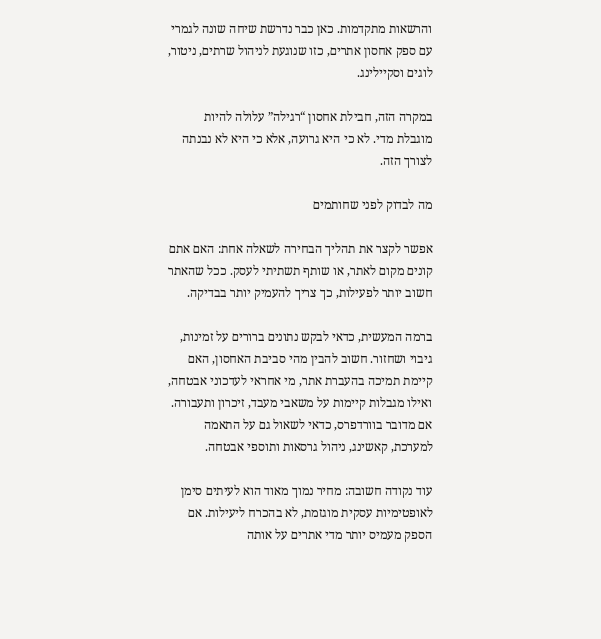והרשאות מתקדמות. כאן כבר נדרשת שיחה שונה לגמרי עם ספק אחסון אתרים, כזו שנוגעת לניהול שרתים, ניטור, לוגים וסקיילינג.

במקרה הזה, חבילת אחסון “רגילה” עלולה להיות מוגבלת מדי. לא כי היא גרועה, אלא כי היא לא נבנתה לצורך הזה.

מה לבדוק לפני שחותמים

אפשר לקצר את תהליך הבחירה לשאלה אחת: האם אתם קונים מקום לאתר, או שותף תשתיתי לעסק. ככל שהאתר חשוב יותר לפעילות, כך צריך להעמיק יותר בבדיקה.

ברמה המעשית, כדאי לבקש נתונים ברורים על זמינות, גיבוי ושחזור. חשוב להבין מהי סביבת האחסון, האם קיימת תמיכה בהעברת אתר, מי אחראי לעדכוני אבטחה, ואילו מגבלות קיימות על משאבי מעבד, זיכרון ותעבורה. אם מדובר בוורדפרס, כדאי לשאול גם על התאמה למערכת, קאשינג, ניהול גרסאות ותוספי אבטחה.

עוד נקודה חשובה: מחיר נמוך מאוד הוא לעיתים סימן לאופטימיות עסקית מוגזמת, לא בהכרח ליעילות. אם הספק מעמיס יותר מדי אתרים על אותה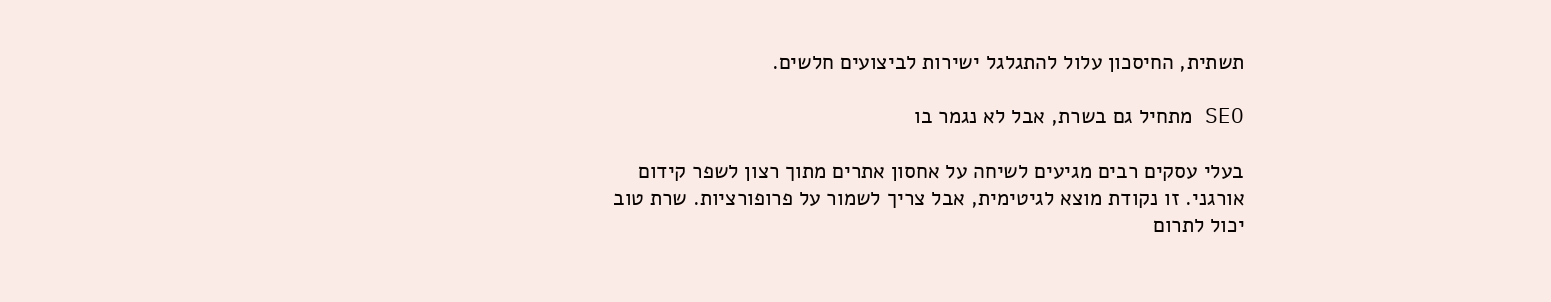תשתית, החיסכון עלול להתגלגל ישירות לביצועים חלשים.

SEO מתחיל גם בשרת, אבל לא נגמר בו

בעלי עסקים רבים מגיעים לשיחה על אחסון אתרים מתוך רצון לשפר קידום אורגני. זו נקודת מוצא לגיטימית, אבל צריך לשמור על פרופורציות. שרת טוב יכול לתרום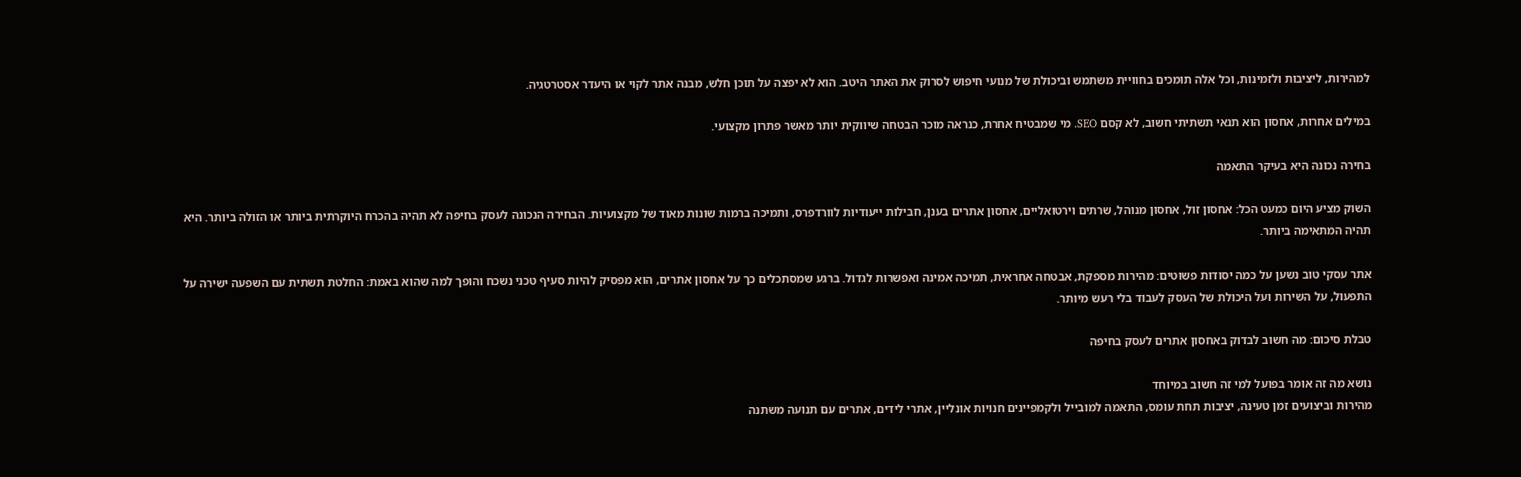למהירות, ליציבות ולזמינות, וכל אלה תומכים בחוויית משתמש וביכולת של מנועי חיפוש לסרוק את האתר היטב. הוא לא יפצה על תוכן חלש, מבנה אתר לקוי או היעדר אסטרטגיה.

במילים אחרות, אחסון הוא תנאי תשתיתי חשוב, לא קסם SEO. מי שמבטיח אחרת, כנראה מוכר הבטחה שיווקית יותר מאשר פתרון מקצועי.

בחירה נכונה היא בעיקר התאמה

השוק מציע היום כמעט הכל: אחסון זול, אחסון מנוהל, שרתים וירטואליים, אחסון אתרים בענן, חבילות ייעודיות לוורדפרס, ותמיכה ברמות שונות מאוד של מקצועיות. הבחירה הנכונה לעסק בחיפה לא תהיה בהכרח היוקרתית ביותר או הזולה ביותר. היא תהיה המתאימה ביותר.

אתר עסקי טוב נשען על כמה יסודות פשוטים: מהירות מספקת, אבטחה אחראית, תמיכה אמינה ואפשרות לגדול. ברגע שמסתכלים כך על אחסון אתרים, הוא מפסיק להיות סעיף טכני נשכח והופך למה שהוא באמת: החלטת תשתית עם השפעה ישירה על התפעול, על השירות ועל היכולת של העסק לעבוד בלי רעש מיותר.

טבלת סיכום: מה חשוב לבדוק באחסון אתרים לעסק בחיפה

נושא מה זה אומר בפועל למי זה חשוב במיוחד
מהירות וביצועים זמן טעינה, יציבות תחת עומס, התאמה למובייל ולקמפיינים חנויות אונליין, אתרי לידים, אתרים עם תנועה משתנה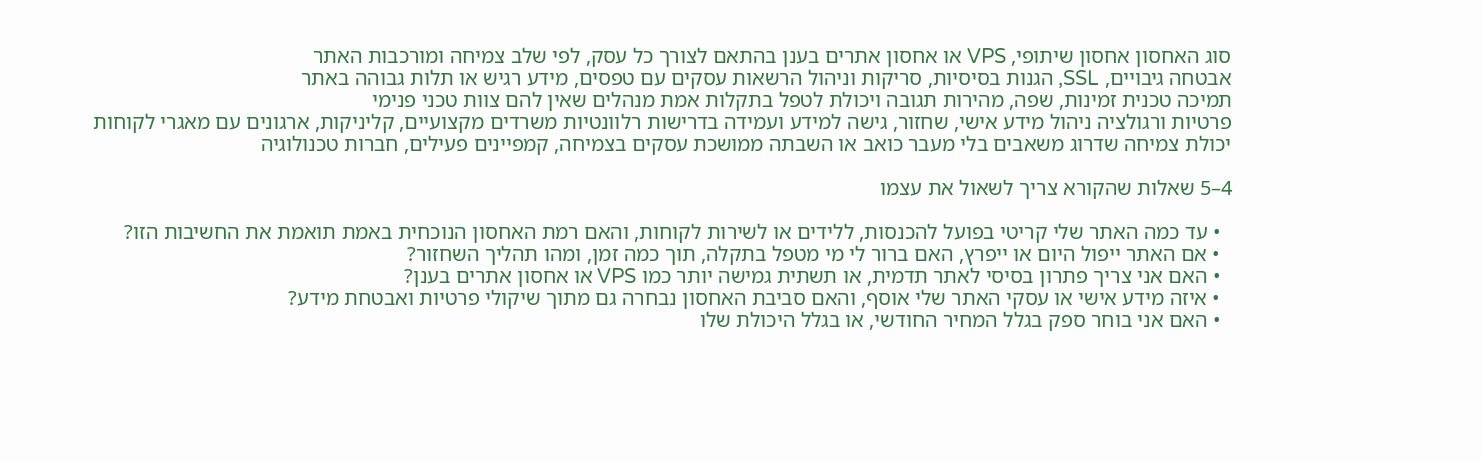סוג האחסון אחסון שיתופי, VPS או אחסון אתרים בענן בהתאם לצורך כל עסק, לפי שלב צמיחה ומורכבות האתר
אבטחה גיבויים, SSL, הגנות בסיסיות, סריקות וניהול הרשאות עסקים עם טפסים, מידע רגיש או תלות גבוהה באתר
תמיכה טכנית זמינות, שפה, מהירות תגובה ויכולת לטפל בתקלות אמת מנהלים שאין להם צוות טכני פנימי
פרטיות ורגולציה ניהול מידע אישי, שחזור, גישה למידע ועמידה בדרישות רלוונטיות משרדים מקצועיים, קליניקות, ארגונים עם מאגרי לקוחות
יכולת צמיחה שדרוג משאבים בלי מעבר כואב או השבתה ממושכת עסקים בצמיחה, קמפיינים פעילים, חברות טכנולוגיה

4–5 שאלות שהקורא צריך לשאול את עצמו

  • עד כמה האתר שלי קריטי בפועל להכנסות, ללידים או לשירות לקוחות, והאם רמת האחסון הנוכחית באמת תואמת את החשיבות הזו?
  • אם האתר ייפול היום או ייפרץ, האם ברור לי מי מטפל בתקלה, תוך כמה זמן, ומהו תהליך השחזור?
  • האם אני צריך פתרון בסיסי לאתר תדמית, או תשתית גמישה יותר כמו VPS או אחסון אתרים בענן?
  • איזה מידע אישי או עסקי האתר שלי אוסף, והאם סביבת האחסון נבחרה גם מתוך שיקולי פרטיות ואבטחת מידע?
  • האם אני בוחר ספק בגלל המחיר החודשי, או בגלל היכולת שלו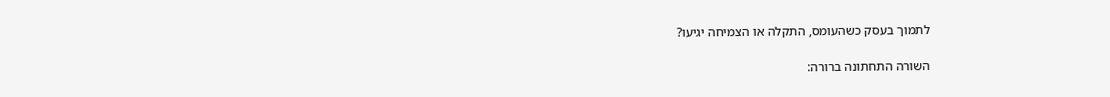לתמוך בעסק כשהעומס, התקלה או הצמיחה יגיעו?

השורה התחתונה ברורה: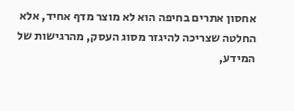אחסון אתרים בחיפה הוא לא מוצר מדף אחיד, אלא החלטה שצריכה להיגזר מסוג העסק, מהרגישות של המידע,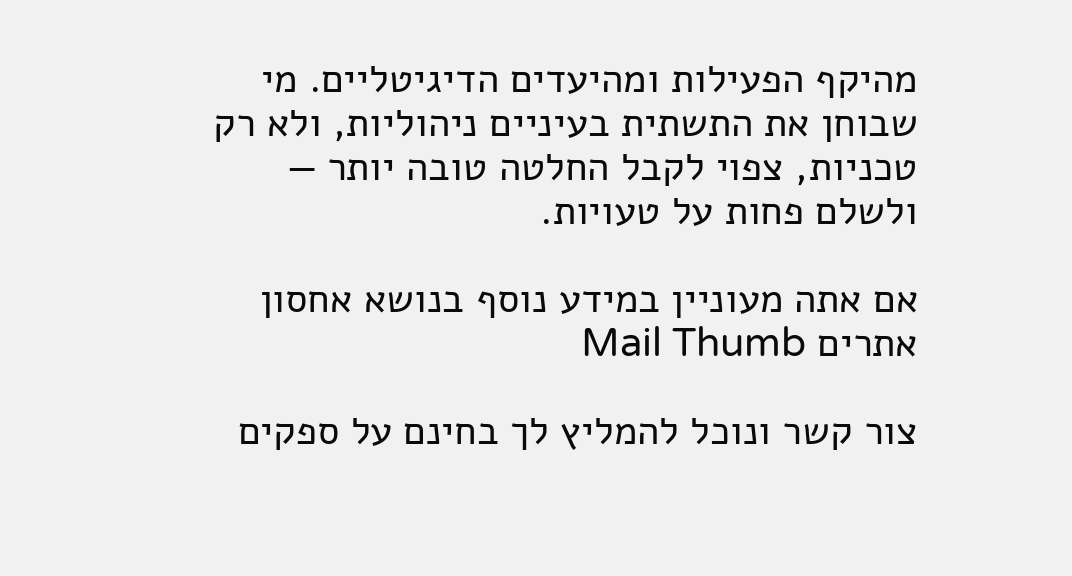מהיקף הפעילות ומהיעדים הדיגיטליים. מי שבוחן את התשתית בעיניים ניהוליות, ולא רק טכניות, צפוי לקבל החלטה טובה יותר — ולשלם פחות על טעויות.

אם אתה מעוניין במידע נוסף בנושא אחסון אתרים Mail Thumb

צור קשר ונוכל להמליץ לך בחינם על ספקים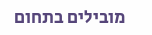מובילים בתחום